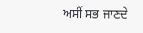ਅਸੀਂ ਸਭ ਜਾਣਦੇ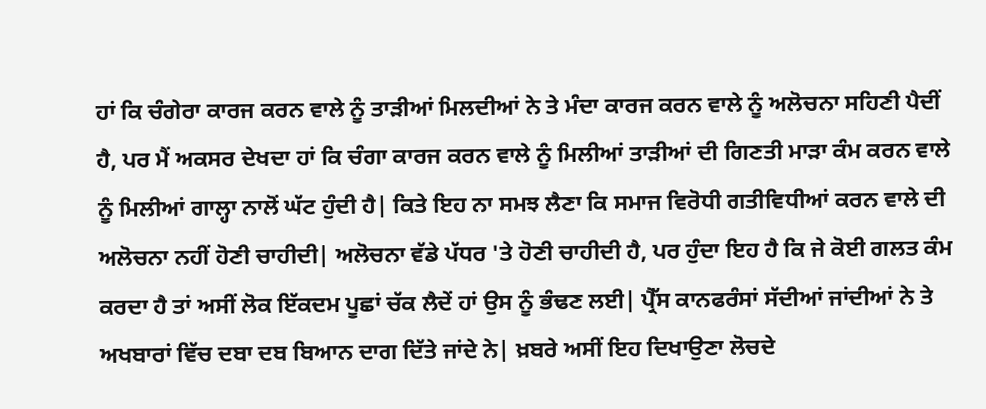ਹਾਂ ਕਿ ਚੰਗੇਰਾ ਕਾਰਜ ਕਰਨ ਵਾਲੇ ਨੂੰ ਤਾੜੀਆਂ ਮਿਲਦੀਆਂ ਨੇ ਤੇ ਮੰਦਾ ਕਾਰਜ ਕਰਨ ਵਾਲੇ ਨੂੰ ਅਲੋਚਨਾ ਸਹਿਣੀ ਪੈਦੀਂ ਹੈ, ਪਰ ਮੈਂ ਅਕਸਰ ਦੇਖਦਾ ਹਾਂ ਕਿ ਚੰਗਾ ਕਾਰਜ ਕਰਨ ਵਾਲੇ ਨੂੰ ਮਿਲੀਆਂ ਤਾੜੀਆਂ ਦੀ ਗਿਣਤੀ ਮਾੜਾ ਕੰਮ ਕਰਨ ਵਾਲੇ ਨੂੰ ਮਿਲੀਆਂ ਗਾਲ੍ਹਾ ਨਾਲੋਂ ਘੱਟ ਹੁੰਦੀ ਹੈ| ਕਿਤੇ ਇਹ ਨਾ ਸਮਝ ਲੈਣਾ ਕਿ ਸਮਾਜ ਵਿਰੋਧੀ ਗਤੀਵਿਧੀਆਂ ਕਰਨ ਵਾਲੇ ਦੀ ਅਲੋਚਨਾ ਨਹੀਂ ਹੋਣੀ ਚਾਹੀਦੀ| ਅਲੋਚਨਾ ਵੱਡੇ ਪੱਧਰ 'ਤੇ ਹੋਣੀ ਚਾਹੀਦੀ ਹੈ, ਪਰ ਹੁੰਦਾ ਇਹ ਹੈ ਕਿ ਜੇ ਕੋਈ ਗਲਤ ਕੰਮ ਕਰਦਾ ਹੈ ਤਾਂ ਅਸੀਂ ਲੋਕ ਇੱਕਦਮ ਪੂਛਾਂ ਚੱਕ ਲੈਦੇਂ ਹਾਂ ਉਸ ਨੂੰ ਭੰਢਣ ਲਈ| ਪ੍ਰੈੱਸ ਕਾਨਫਰੰਸਾਂ ਸੱਦੀਆਂ ਜਾਂਦੀਆਂ ਨੇ ਤੇ ਅਖਬਾਰਾਂ ਵਿੱਚ ਦਬਾ ਦਬ ਬਿਆਨ ਦਾਗ ਦਿੱਤੇ ਜਾਂਦੇ ਨੇ| ਖ਼ਬਰੇ ਅਸੀਂ ਇਹ ਦਿਖਾਉਣਾ ਲੋਚਦੇ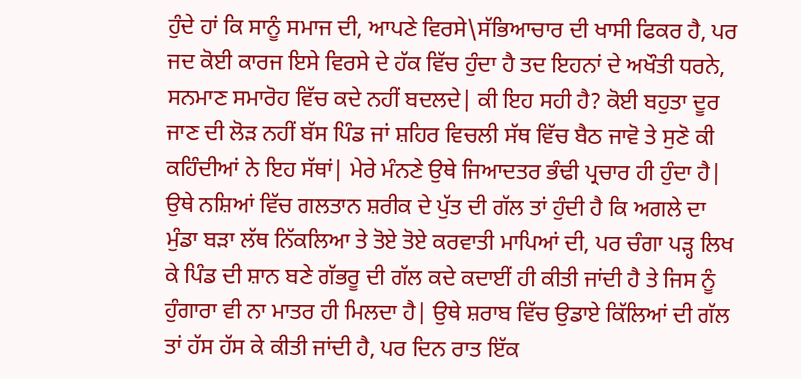ਹੁੰਦੇ ਹਾਂ ਕਿ ਸਾਨੂੰ ਸਮਾਜ ਦੀ, ਆਪਣੇ ਵਿਰਸੇ\ਸੱਭਿਆਚਾਰ ਦੀ ਖਾਸੀ ਫਿਕਰ ਹੈ, ਪਰ ਜਦ ਕੋਈ ਕਾਰਜ ਇਸੇ ਵਿਰਸੇ ਦੇ ਹੱਕ ਵਿੱਚ ਹੁੰਦਾ ਹੈ ਤਦ ਇਹਨਾਂ ਦੇ ਅਖੌਤੀ ਧਰਨੇ, ਸਨਮਾਣ ਸਮਾਰੋਹ ਵਿੱਚ ਕਦੇ ਨਹੀਂ ਬਦਲਦੇ| ਕੀ ਇਹ ਸਹੀ ਹੈ? ਕੋਈ ਬਹੁਤਾ ਦੂਰ ਜਾਣ ਦੀ ਲੋੜ ਨਹੀਂ ਬੱਸ ਪਿੰਡ ਜਾਂ ਸ਼ਹਿਰ ਵਿਚਲੀ ਸੱਥ ਵਿੱਚ ਬੈਠ ਜਾਵੋ ਤੇ ਸੁਣੋ ਕੀ ਕਹਿੰਦੀਆਂ ਨੇ ਇਹ ਸੱਥਾਂ| ਮੇਰੇ ਮੰਨਣੇ ਉਥੇ ਜਿਆਦਤਰ ਭੰਢੀ ਪ੍ਰਚਾਰ ਹੀ ਹੁੰਦਾ ਹੈ| ਉਥੇ ਨਸ਼ਿਆਂ ਵਿੱਚ ਗਲਤਾਨ ਸ਼ਰੀਕ ਦੇ ਪੁੱਤ ਦੀ ਗੱਲ ਤਾਂ ਹੁੰਦੀ ਹੈ ਕਿ ਅਗਲੇ ਦਾ ਮੁੰਡਾ ਬੜਾ ਲੱਥ ਨਿੱਕਲਿਆ ਤੇ ਤੋਏ ਤੋਏ ਕਰਵਾਤੀ ਮਾਪਿਆਂ ਦੀ, ਪਰ ਚੰਗਾ ਪੜ੍ਹ ਲਿਖ ਕੇ ਪਿੰਡ ਦੀ ਸ਼ਾਨ ਬਣੇ ਗੱਭਰੂ ਦੀ ਗੱਲ ਕਦੇ ਕਦਾਈਂ ਹੀ ਕੀਤੀ ਜਾਂਦੀ ਹੈ ਤੇ ਜਿਸ ਨੂੰ ਹੁੰਗਾਰਾ ਵੀ ਨਾ ਮਾਤਰ ਹੀ ਮਿਲਦਾ ਹੈ| ਉਥੇ ਸ਼ਰਾਬ ਵਿੱਚ ਉਡਾਏ ਕਿੱਲਿਆਂ ਦੀ ਗੱਲ ਤਾਂ ਹੱਸ ਹੱਸ ਕੇ ਕੀਤੀ ਜਾਂਦੀ ਹੈ, ਪਰ ਦਿਨ ਰਾਤ ਇੱਕ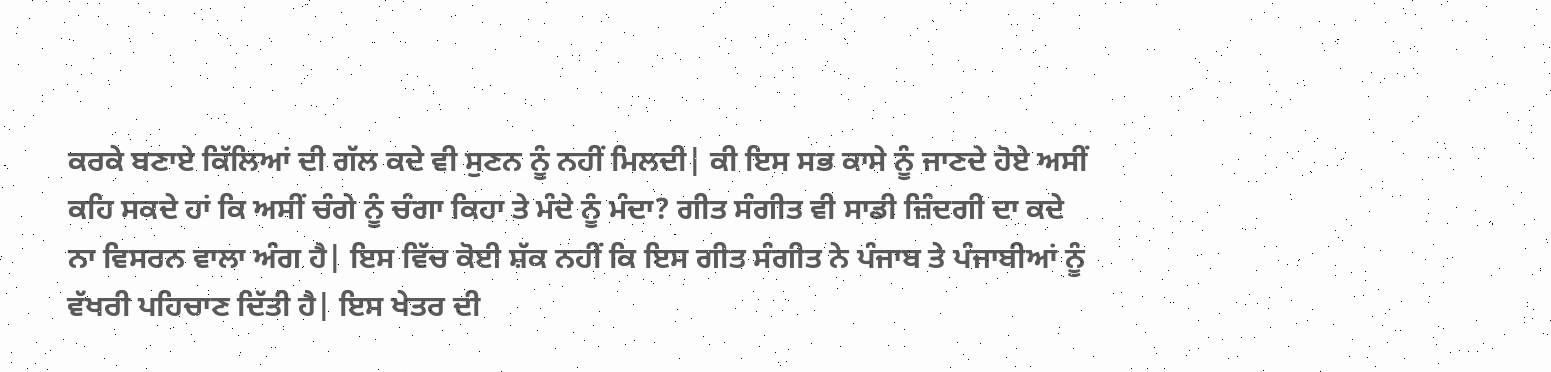ਕਰਕੇ ਬਣਾਏ ਕਿੱਲਿਆਂ ਦੀ ਗੱਲ ਕਦੇ ਵੀ ਸੁਣਨ ਨੂੰ ਨਹੀਂ ਮਿਲਦੀ| ਕੀ ਇਸ ਸਭ ਕਾਸੇ ਨੂੰ ਜਾਣਦੇ ਹੋਏ ਅਸੀਂ ਕਹਿ ਸਕਦੇ ਹਾਂ ਕਿ ਅਸੀਂ ਚੰਗੇ ਨੂੰ ਚੰਗਾ ਕਿਹਾ ਤੇ ਮੰਦੇ ਨੂੰ ਮੰਦਾ? ਗੀਤ ਸੰਗੀਤ ਵੀ ਸਾਡੀ ਜ਼ਿੰਦਗੀ ਦਾ ਕਦੇ ਨਾ ਵਿਸਰਨ ਵਾਲਾ ਅੰਗ ਹੈ| ਇਸ ਵਿੱਚ ਕੋਈ ਸ਼ੱਕ ਨਹੀਂ ਕਿ ਇਸ ਗੀਤ ਸੰਗੀਤ ਨੇ ਪੰਜਾਬ ਤੇ ਪੰਜਾਬੀਆਂ ਨੂੰ ਵੱਖਰੀ ਪਹਿਚਾਣ ਦਿੱਤੀ ਹੈ| ਇਸ ਖੇਤਰ ਦੀ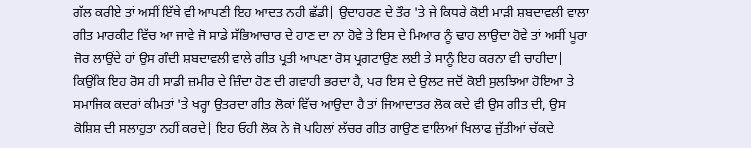ਗੱਲ ਕਰੀਏ ਤਾਂ ਅਸੀਂ ਇੱਥੇ ਵੀ ਆਪਣੀ ਇਹ ਆਦਤ ਨਹੀ ਛੱਡੀ| ਉਦਾਹਰਣ ਦੇ ਤੌਰ 'ਤੇ ਜੇ ਕਿਧਰੇ ਕੋਈ ਮਾੜੀ ਸ਼ਬਦਾਵਲੀ ਵਾਲਾ ਗੀਤ ਮਾਰਕੀਟ ਵਿੱਚ ਆ ਜਾਵੇ ਜੋ ਸਾਡੇ ਸੱਭਿਆਚਾਰ ਦੇ ਹਾਣ ਦਾ ਨਾ ਹੋਵੇ ਤੇ ਇਸ ਦੇ ਮਿਆਰ ਨੂੰ ਢਾਹ ਲਾਉਦਾ ਹੋਵੇ ਤਾਂ ਅਸੀਂ ਪੂਰਾ ਜੋਰ ਲਾਉਂਦੇ ਹਾਂ ਉਸ ਗੰਦੀ ਸ਼ਬਦਾਵਲੀ ਵਾਲੇ ਗੀਤ ਪ੍ਰਤੀ ਆਪਣਾ ਰੋਸ ਪ੍ਰਗਟਾਉਣ ਲਈ ਤੇ ਸਾਨੂੰ ਇਹ ਕਰਨਾ ਵੀ ਚਾਹੀਦਾ| ਕਿਉਂਕਿ ਇਹ ਰੋਸ ਹੀ ਸਾਡੀ ਜ਼ਮੀਰ ਦੇ ਜ਼ਿੰਦਾ ਹੋਣ ਦੀ ਗਵਾਹੀ ਭਰਦਾ ਹੈ, ਪਰ ਇਸ ਦੇ ਉਲਟ ਜਦੋਂ ਕੋਈ ਸੁਲਝਿਆ ਹੋਇਆ ਤੇ ਸਮਾਜਿਕ ਕਦਰਾਂ ਕੀਮਤਾਂ 'ਤੇ ਖਰ੍ਹਾ ਉਤਰਦਾ ਗੀਤ ਲੋਕਾਂ ਵਿੱਚ ਆਉਦਾ ਹੈ ਤਾਂ ਜਿਆਦਾਤਰ ਲੋਕ ਕਦੇ ਵੀ ਉਸ ਗੀਤ ਦੀ, ਉਸ ਕੋਸ਼ਿਸ਼ ਦੀ ਸਲਾਹੁਤਾ ਨਹੀਂ ਕਰਦੇ| ਇਹ ਓਹੀ ਲੋਕ ਨੇ ਜੋ ਪਹਿਲਾਂ ਲੱਚਰ ਗੀਤ ਗਾਉਣ ਵਾਲਿਆਂ ਖਿਲਾਫ ਜੁੱਤੀਆਂ ਚੱਕਦੇ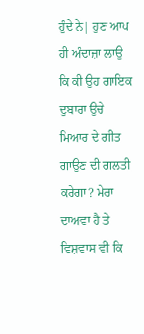ਹੁੰਦੇ ਨੇ| ਹੁਣ ਆਪ ਹੀ ਅੰਦਾਜ਼ਾ ਲਾਉ ਕਿ ਕੀ ਉਹ ਗਾਇਕ ਦੁਬਾਰਾ ਉਚੇ ਮਿਆਰ ਦੇ ਗੀਤ ਗਾਉਣ ਦੀ ਗਲਤੀ ਕਰੇਗਾ? ਮੇਰਾ ਦਾਅਵਾ ਹੈ ਤੇ ਵਿਸ਼ਵਾਸ ਵੀ ਕਿ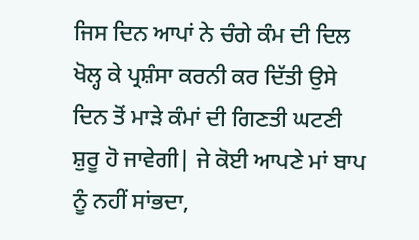ਜਿਸ ਦਿਨ ਆਪਾਂ ਨੇ ਚੰਗੇ ਕੰਮ ਦੀ ਦਿਲ ਖੋਲ੍ਹ ਕੇ ਪ੍ਰਸ਼ੰਸਾ ਕਰਨੀ ਕਰ ਦਿੱਤੀ ਉਸੇ ਦਿਨ ਤੋਂ ਮਾੜੇ ਕੰਮਾਂ ਦੀ ਗਿਣਤੀ ਘਟਣੀ ਸ਼ੁਰੂ ਹੋ ਜਾਵੇਗੀ| ਜੇ ਕੋਈ ਆਪਣੇ ਮਾਂ ਬਾਪ ਨੂੰ ਨਹੀਂ ਸਾਂਭਦਾ,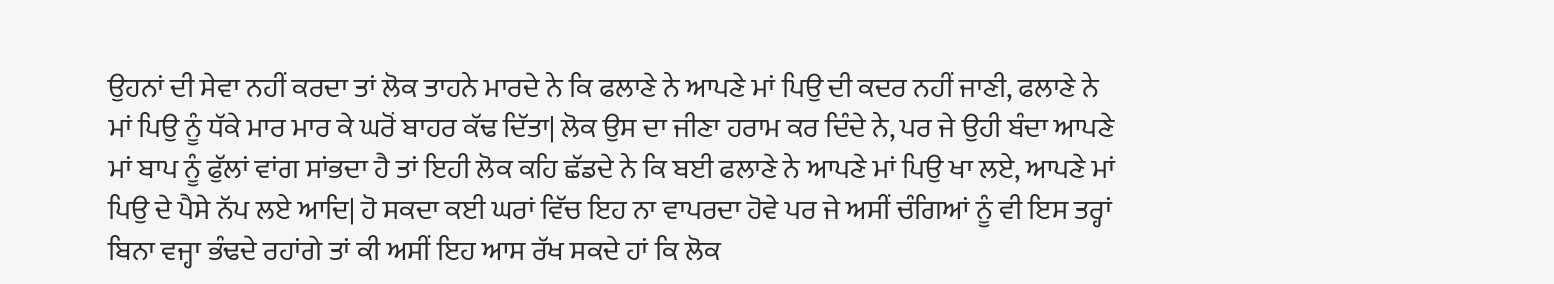ਉਹਨਾਂ ਦੀ ਸੇਵਾ ਨਹੀਂ ਕਰਦਾ ਤਾਂ ਲੋਕ ਤਾਹਨੇ ਮਾਰਦੇ ਨੇ ਕਿ ਫਲਾਣੇ ਨੇ ਆਪਣੇ ਮਾਂ ਪਿਉ ਦੀ ਕਦਰ ਨਹੀਂ ਜਾਣੀ, ਫਲਾਣੇ ਨੇ ਮਾਂ ਪਿਉ ਨੂੰ ਧੱਕੇ ਮਾਰ ਮਾਰ ਕੇ ਘਰੋਂ ਬਾਹਰ ਕੱਢ ਦਿੱਤਾ| ਲੋਕ ਉਸ ਦਾ ਜੀਣਾ ਹਰਾਮ ਕਰ ਦਿੰਦੇ ਨੇ, ਪਰ ਜੇ ਉਹੀ ਬੰਦਾ ਆਪਣੇ ਮਾਂ ਬਾਪ ਨੂੰ ਫੁੱਲਾਂ ਵਾਂਗ ਸਾਂਭਦਾ ਹੈ ਤਾਂ ਇਹੀ ਲੋਕ ਕਹਿ ਛੱਡਦੇ ਨੇ ਕਿ ਬਈ ਫਲਾਣੇ ਨੇ ਆਪਣੇ ਮਾਂ ਪਿਉ ਖਾ ਲਏ, ਆਪਣੇ ਮਾਂ ਪਿਉ ਦੇ ਪੈਸੇ ਨੱਪ ਲਏ ਆਦਿ| ਹੋ ਸਕਦਾ ਕਈ ਘਰਾਂ ਵਿੱਚ ਇਹ ਨਾ ਵਾਪਰਦਾ ਹੋਵੇ ਪਰ ਜੇ ਅਸੀਂ ਚੰਗਿਆਂ ਨੂੰ ਵੀ ਇਸ ਤਰ੍ਹਾਂ ਬਿਨਾ ਵਜ੍ਹਾ ਭੰਢਦੇ ਰਹਾਂਗੇ ਤਾਂ ਕੀ ਅਸੀਂ ਇਹ ਆਸ ਰੱਖ ਸਕਦੇ ਹਾਂ ਕਿ ਲੋਕ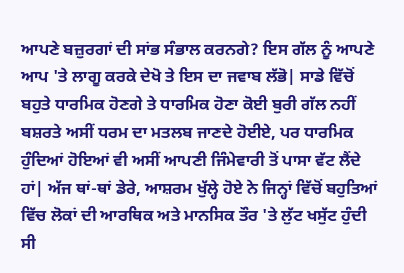ਆਪਣੇ ਬਜ਼ੁਰਗਾਂ ਦੀ ਸਾਂਭ ਸੰਭਾਲ ਕਰਨਗੇ? ਇਸ ਗੱਲ ਨੂੰ ਆਪਣੇ ਆਪ 'ਤੇ ਲਾਗੂ ਕਰਕੇ ਦੇਖੋ ਤੇ ਇਸ ਦਾ ਜਵਾਬ ਲੱਭੋ| ਸਾਡੇ ਵਿੱਚੋਂ ਬਹੁਤੇ ਧਾਰਮਿਕ ਹੋਣਗੇ ਤੇ ਧਾਰਮਿਕ ਹੋਣਾ ਕੋਈ ਬੁਰੀ ਗੱਲ ਨਹੀਂ ਬਸ਼ਰਤੇ ਅਸੀਂ ਧਰਮ ਦਾ ਮਤਲਬ ਜਾਣਦੇ ਹੋਈਏ, ਪਰ ਧਾਰਮਿਕ ਹੁੰਦਿਆਂ ਹੋਇਆਂ ਵੀ ਅਸੀਂ ਆਪਣੀ ਜਿੰਮੇਵਾਰੀ ਤੋਂ ਪਾਸਾ ਵੱਟ ਲੈਂਦੇ ਹਾਂ| ਅੱਜ ਥਾਂ-ਥਾਂ ਡੇਰੇ, ਆਸ਼ਰਮ ਖੁੱਲ੍ਹੇ ਹੋਏ ਨੇ ਜਿਨ੍ਹਾਂ ਵਿੱਚੋਂ ਬਹੁਤਿਆਂ ਵਿੱਚ ਲੋਕਾਂ ਦੀ ਆਰਥਿਕ ਅਤੇ ਮਾਨਸਿਕ ਤੌਰ 'ਤੇ ਲੁੱਟ ਖਸੁੱਟ ਹੁੰਦੀ ਸੀ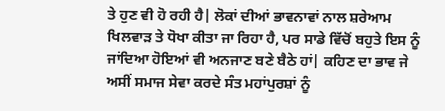ਤੇ ਹੁਣ ਵੀ ਹੋ ਰਹੀ ਹੈ| ਲੋਕਾਂ ਦੀਆਂ ਭਾਵਨਾਵਾਂ ਨਾਲ ਸ਼ਰੇਆਮ ਖਿਲਵਾੜ ਤੇ ਧੋਖਾ ਕੀਤਾ ਜਾ ਰਿਹਾ ਹੈ, ਪਰ ਸਾਡੇ ਵਿੱਚੋਂ ਬਹੁਤੇ ਇਸ ਨੂੰ ਜਾਂਦਿਆ ਹੋਇਆਂ ਵੀ ਅਨਜਾਣ ਬਣੇ ਬੈਠੇ ਹਾਂ| ਕਹਿਣ ਦਾ ਭਾਵ ਜੇ ਅਸੀਂ ਸਮਾਜ ਸੇਵਾ ਕਰਦੇ ਸੰਤ ਮਹਾਂਪੁਰਸ਼ਾਂ ਨੂੰ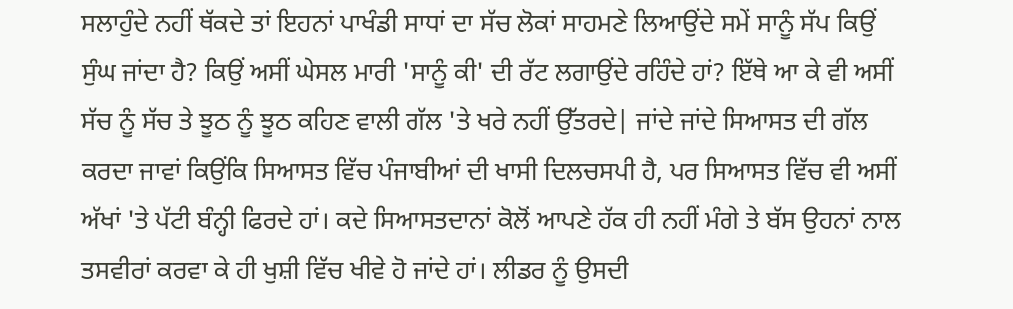ਸਲਾਹੁੰਦੇ ਨਹੀਂ ਥੱਕਦੇ ਤਾਂ ਇਹਨਾਂ ਪਾਖੰਡੀ ਸਾਧਾਂ ਦਾ ਸੱਚ ਲੋਕਾਂ ਸਾਹਮਣੇ ਲਿਆਉਂਦੇ ਸਮੇਂ ਸਾਨੂੰ ਸੱਪ ਕਿਉਂ ਸੁੰਘ ਜਾਂਦਾ ਹੈ? ਕਿਉਂ ਅਸੀਂ ਘੇਸਲ ਮਾਰੀ 'ਸਾਨੂੰ ਕੀ' ਦੀ ਰੱਟ ਲਗਾਉਂਦੇ ਰਹਿੰਦੇ ਹਾਂ? ਇੱਥੇ ਆ ਕੇ ਵੀ ਅਸੀਂ ਸੱਚ ਨੂੰ ਸੱਚ ਤੇ ਝੂਠ ਨੂੰ ਝੂਠ ਕਹਿਣ ਵਾਲੀ ਗੱਲ 'ਤੇ ਖਰੇ ਨਹੀਂ ਉੱਤਰਦੇ| ਜਾਂਦੇ ਜਾਂਦੇ ਸਿਆਸਤ ਦੀ ਗੱਲ ਕਰਦਾ ਜਾਵਾਂ ਕਿਉਂਕਿ ਸਿਆਸਤ ਵਿੱਚ ਪੰਜਾਬੀਆਂ ਦੀ ਖਾਸੀ ਦਿਲਚਸਪੀ ਹੈ, ਪਰ ਸਿਆਸਤ ਵਿੱਚ ਵੀ ਅਸੀਂ ਅੱਖਾਂ 'ਤੇ ਪੱਟੀ ਬੰਨ੍ਹੀ ਫਿਰਦੇ ਹਾਂ। ਕਦੇ ਸਿਆਸਤਦਾਨਾਂ ਕੋਲੋਂ ਆਪਣੇ ਹੱਕ ਹੀ ਨਹੀਂ ਮੰਗੇ ਤੇ ਬੱਸ ਉਹਨਾਂ ਨਾਲ ਤਸਵੀਰਾਂ ਕਰਵਾ ਕੇ ਹੀ ਖੁਸ਼ੀ ਵਿੱਚ ਖੀਵੇ ਹੋ ਜਾਂਦੇ ਹਾਂ। ਲੀਡਰ ਨੂੰ ਉਸਦੀ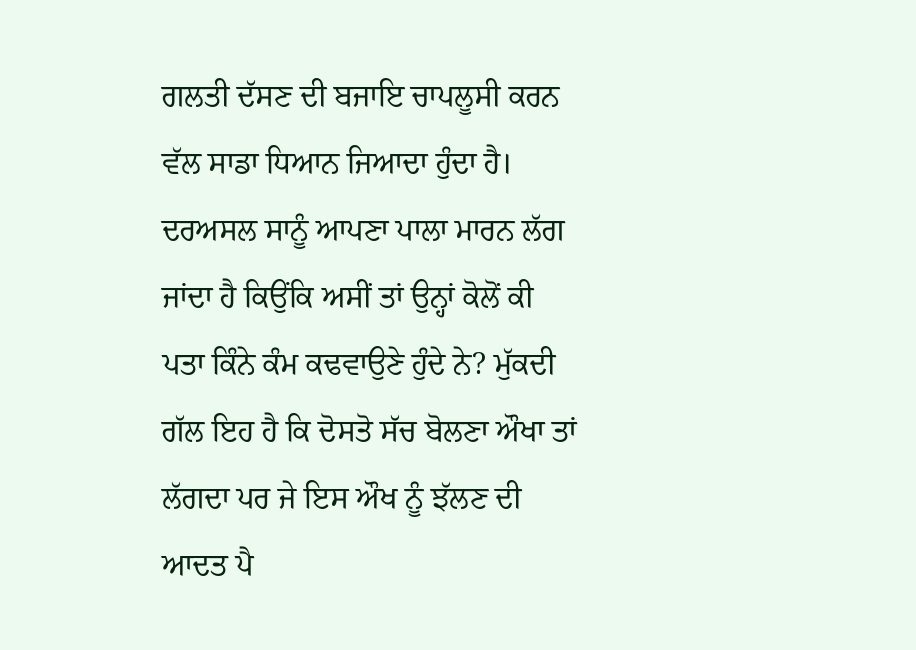ਗਲਤੀ ਦੱਸਣ ਦੀ ਬਜਾਇ ਚਾਪਲੂਸੀ ਕਰਨ ਵੱਲ ਸਾਡਾ ਧਿਆਨ ਜਿਆਦਾ ਹੁੰਦਾ ਹੈ। ਦਰਅਸਲ ਸਾਨੂੰ ਆਪਣਾ ਪਾਲਾ ਮਾਰਨ ਲੱਗ ਜਾਂਦਾ ਹੈ ਕਿਉਂਕਿ ਅਸੀਂ ਤਾਂ ਉਨ੍ਹਾਂ ਕੋਲੋਂ ਕੀ ਪਤਾ ਕਿੰਨੇ ਕੰਮ ਕਢਵਾਉਣੇ ਹੁੰਦੇ ਨੇ? ਮੁੱਕਦੀ ਗੱਲ ਇਹ ਹੈ ਕਿ ਦੋਸਤੋ ਸੱਚ ਬੋਲਣਾ ਔਖਾ ਤਾਂ ਲੱਗਦਾ ਪਰ ਜੇ ਇਸ ਔਖ ਨੂੰ ਝੱਲਣ ਦੀ ਆਦਤ ਪੈ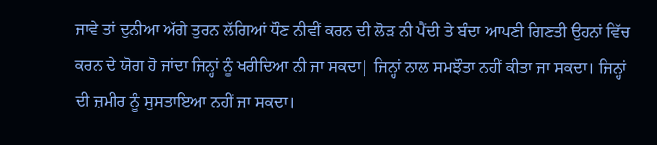ਜਾਵੇ ਤਾਂ ਦੁਨੀਆ ਅੱਗੇ ਤੁਰਨ ਲੱਗਿਆਂ ਧੌਣ ਨੀਵੀਂ ਕਰਨ ਦੀ ਲੋੜ ਨੀ ਪੈਂਦੀ ਤੇ ਬੰਦਾ ਆਪਣੀ ਗਿਣਤੀ ਉਹਨਾਂ ਵਿੱਚ ਕਰਨ ਦੇ ਯੋਗ ਹੋ ਜਾਂਦਾ ਜਿਨ੍ਹਾਂ ਨੂੰ ਖਰੀਦਿਆ ਨੀ ਜਾ ਸਕਦਾ| ਜਿਨ੍ਹਾਂ ਨਾਲ ਸਮਝੌਤਾ ਨਹੀਂ ਕੀਤਾ ਜਾ ਸਕਦਾ। ਜਿਨ੍ਹਾਂ ਦੀ ਜ਼ਮੀਰ ਨੂੰ ਸੁਸਤਾਇਆ ਨਹੀਂ ਜਾ ਸਕਦਾ।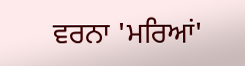ਵਰਨਾ 'ਮਰਿਆਂ'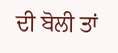ਦੀ ਬੋਲੀ ਤਾਂ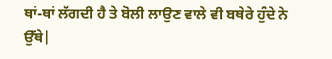ਥਾਂ-ਥਾਂ ਲੱਗਦੀ ਹੈ ਤੇ ਬੋਲੀ ਲਾਉਣ ਵਾਲੇ ਵੀ ਬਥੇਰੇ ਹੁੰਦੇ ਨੇ ਉੱਥੇ|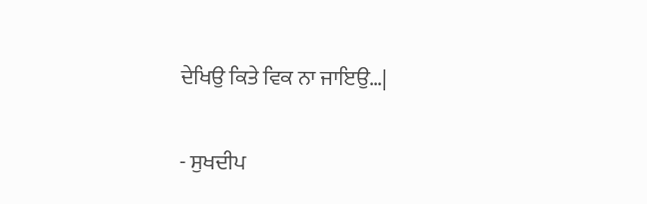ਦੇਖਿਉ ਕਿਤੇ ਵਿਕ ਨਾ ਜਾਇਉ…|

- ਸੁਖਦੀਪ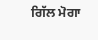ਗਿੱਲ ਮੋਗਾ